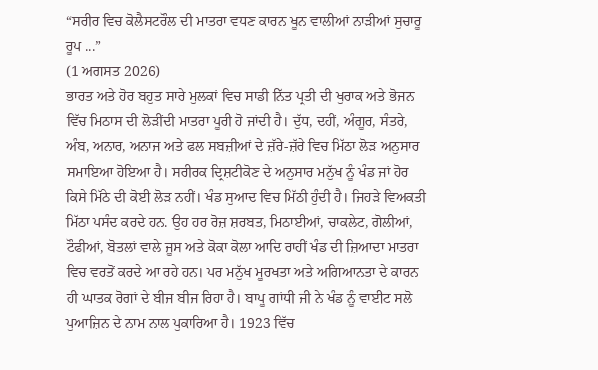“ਸਰੀਰ ਵਿਚ ਕੋਲੈਸਟਰੌਲ ਦੀ ਮਾਤਰਾ ਵਧਣ ਕਾਰਨ ਖੂਨ ਵਾਲੀਆਂ ਨਾੜੀਆਂ ਸੁਚਾਰੂ ਰੂਪ ...”
(1 ਅਗਸਤ 2026)
ਭਾਰਤ ਅਤੇ ਹੋਰ ਬਹੁਤ ਸਾਰੇ ਮੁਲਕਾਂ ਵਿਚ ਸਾਡੀ ਨਿੱਤ ਪ੍ਰਤੀ ਦੀ ਖੁਰਾਕ ਅਤੇ ਭੋਜਨ ਵਿੱਚ ਮਿਠਾਸ ਦੀ ਲੋੜੀਂਦੀ ਮਾਤਰਾ ਪੂਰੀ ਹੋ ਜਾਂਦੀ ਹੈ। ਦੁੱਧ, ਦਹੀਂ, ਅੰਗੂਰ, ਸੰਤਰੇ, ਅੰਬ, ਅਨਾਰ, ਅਨਾਜ ਅਤੇ ਫਲ ਸਬਜ਼ੀਆਂ ਦੇ ਜ਼ੱਰੇ-ਜ਼ੱਰੇ ਵਿਚ ਮਿੱਠਾ ਲੋੜ ਅਨੁਸਾਰ ਸਮਾਇਆ ਹੋਇਆ ਹੈ। ਸਰੀਰਕ ਦ੍ਰਿਸ਼ਟੀਕੋਣ ਦੇ ਅਨੁਸਾਰ ਮਨੁੱਖ ਨੂੰ ਖੰਡ ਜਾਂ ਹੋਰ ਕਿਸੇ ਮਿੱਠੇ ਦੀ ਕੋਈ ਲੋੜ ਨਹੀਂ। ਖੰਡ ਸੁਆਦ ਵਿਚ ਮਿੱਠੀ ਹੁੰਦੀ ਹੈ। ਜਿਹੜੇ ਵਿਅਕਤੀ ਮਿੱਠਾ ਪਸੰਦ ਕਰਦੇ ਹਨ. ਉਹ ਹਰ ਰੋਜ਼ ਸ਼ਰਬਤ, ਮਿਠਾਈਆਂ, ਚਾਕਲੇਟ, ਗੋਲੀਆਂ, ਟੌਫੀਆਂ, ਬੋਤਲਾਂ ਵਾਲੇ ਜੂਸ ਅਤੇ ਕੋਕਾ ਕੋਲਾ ਆਦਿ ਰਾਹੀਂ ਖੰਡ ਦੀ ਜ਼ਿਆਦਾ ਮਾਤਰਾ ਵਿਚ ਵਰਤੋਂ ਕਰਦੇ ਆ ਰਹੇ ਹਨ। ਪਰ ਮਨੁੱਖ ਮੂਰਖਤਾ ਅਤੇ ਅਗਿਆਨਤਾ ਦੇ ਕਾਰਨ ਹੀ ਘਾਤਕ ਰੋਗਾਂ ਦੇ ਬੀਜ ਬੀਜ ਰਿਹਾ ਹੈ। ਬਾਪੂ ਗਾਂਧੀ ਜੀ ਨੇ ਖੰਡ ਨੂੰ ਵਾਈਟ ਸਲੋ ਪੁਆਜ਼ਿਨ ਦੇ ਨਾਮ ਨਾਲ ਪੁਕਾਰਿਆ ਹੈ। 1923 ਵਿੱਚ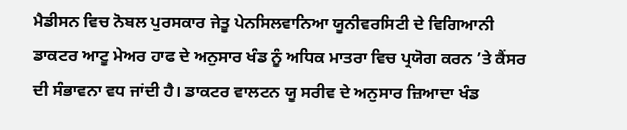ਮੈਡੀਸਨ ਵਿਚ ਨੋਬਲ ਪੁਰਸਕਾਰ ਜੇਤੂ ਪੇਨਸਿਲਵਾਨਿਆ ਯੂਨੀਵਰਸਿਟੀ ਦੇ ਵਿਗਿਆਨੀ ਡਾਕਟਰ ਆਟੂ ਮੇਅਰ ਹਾਫ ਦੇ ਅਨੁਸਾਰ ਖੰਡ ਨੂੰ ਅਧਿਕ ਮਾਤਰਾ ਵਿਚ ਪ੍ਰਯੋਗ ਕਰਨ ’ਤੇ ਕੈਂਸਰ ਦੀ ਸੰਭਾਵਨਾ ਵਧ ਜਾਂਦੀ ਹੈ। ਡਾਕਟਰ ਵਾਲਟਨ ਯੂ ਸਰੀਵ ਦੇ ਅਨੁਸਾਰ ਜ਼ਿਆਦਾ ਖੰਡ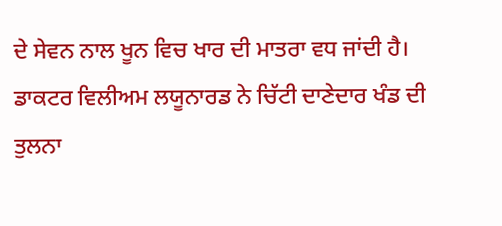ਦੇ ਸੇਵਨ ਨਾਲ ਖੂਨ ਵਿਚ ਖਾਰ ਦੀ ਮਾਤਰਾ ਵਧ ਜਾਂਦੀ ਹੈ। ਡਾਕਟਰ ਵਿਲੀਅਮ ਲਯੂਨਾਰਡ ਨੇ ਚਿੱਟੀ ਦਾਣੇਦਾਰ ਖੰਡ ਦੀ ਤੁਲਨਾ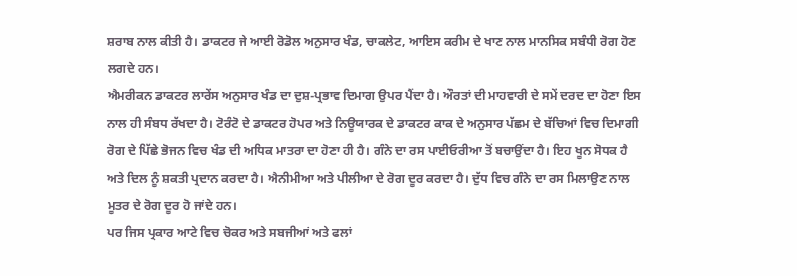ਸ਼ਰਾਬ ਨਾਲ ਕੀਤੀ ਹੈ। ਡਾਕਟਰ ਜੇ ਆਈ ਰੋਡੋਲ ਅਨੁਸਾਰ ਖੰਡ, ਚਾਕਲੇਟ, ਆਇਸ ਕਰੀਮ ਦੇ ਖਾਣ ਨਾਲ ਮਾਨਸਿਕ ਸਬੰਧੀ ਰੋਗ ਹੋਣ ਲਗਦੇ ਹਨ।
ਐਮਰੀਕਨ ਡਾਕਟਰ ਲਾਰੇਂਸ ਅਨੁਸਾਰ ਖੰਡ ਦਾ ਦੁਸ਼-ਪ੍ਰਭਾਵ ਦਿਮਾਗ ਉਪਰ ਪੈਂਦਾ ਹੈ। ਔਰਤਾਂ ਦੀ ਮਾਹਵਾਰੀ ਦੇ ਸਮੇਂ ਦਰਦ ਦਾ ਹੋਣਾ ਇਸ ਨਾਲ ਹੀ ਸੰਬਧ ਰੱਖਦਾ ਹੈ। ਟੋਰੰਟੋ ਦੇ ਡਾਕਟਰ ਹੋਪਰ ਅਤੇ ਨਿਊਯਾਰਕ ਦੇ ਡਾਕਟਰ ਕਾਕ ਦੇ ਅਨੁਸਾਰ ਪੱਛਮ ਦੇ ਬੱਚਿਆਂ ਵਿਚ ਦਿਮਾਗੀ ਰੋਗ ਦੇ ਪਿੱਛੇ ਭੋਜਨ ਵਿਚ ਖੰਡ ਦੀ ਅਧਿਕ ਮਾਤਰਾ ਦਾ ਹੋਣਾ ਹੀ ਹੈ। ਗੰਨੇ ਦਾ ਰਸ ਪਾਈਓਰੀਆ ਤੋਂ ਬਚਾਉਂਦਾ ਹੈ। ਇਹ ਖੂਨ ਸੋਧਕ ਹੈ ਅਤੇ ਦਿਲ ਨੂੰ ਸ਼ਕਤੀ ਪ੍ਰਦਾਨ ਕਰਦਾ ਹੈ। ਐਨੀਮੀਆ ਅਤੇ ਪੀਲੀਆ ਦੇ ਰੋਗ ਦੂਰ ਕਰਦਾ ਹੈ। ਦੁੱਧ ਵਿਚ ਗੰਨੇ ਦਾ ਰਸ ਮਿਲਾਉਣ ਨਾਲ ਮੂਤਰ ਦੇ ਰੋਗ ਦੂਰ ਹੋ ਜਾਂਦੇ ਹਨ।
ਪਰ ਜਿਸ ਪ੍ਰਕਾਰ ਆਟੇ ਵਿਚ ਚੋਕਰ ਅਤੇ ਸਬਜੀਆਂ ਅਤੇ ਫਲਾਂ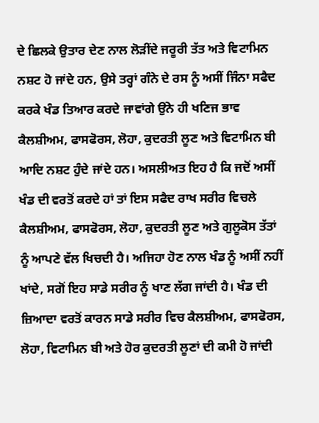ਦੇ ਛਿਲਕੇ ਉਤਾਰ ਦੇਣ ਨਾਲ ਲੋੜੀਂਦੇ ਜਰੂਰੀ ਤੱਤ ਅਤੇ ਵਿਟਾਮਿਨ ਨਸ਼ਟ ਹੋ ਜਾਂਦੇ ਹਨ, ਉਸੇ ਤਰ੍ਹਾਂ ਗੰਨੇ ਦੇ ਰਸ ਨੂੰ ਅਸੀਂ ਜਿੰਨਾ ਸਫੈਦ ਕਰਕੇ ਖੰਡ ਤਿਆਰ ਕਰਦੇ ਜਾਵਾਂਗੇ ਉਂਨੇ ਹੀ ਖਣਿਜ ਭਾਵ ਕੈਲਸ਼ੀਅਮ, ਫਾਸਫੋਰਸ, ਲੋਹਾ, ਕੁਦਰਤੀ ਲੂਣ ਅਤੇ ਵਿਟਾਮਿਨ ਬੀ ਆਦਿ ਨਸ਼ਟ ਹੁੰਦੇ ਜਾਂਦੇ ਹਨ। ਅਸਲੀਅਤ ਇਹ ਹੈ ਕਿ ਜਦੋਂ ਅਸੀਂ ਖੰਡ ਦੀ ਵਰਤੋਂ ਕਰਦੇ ਹਾਂ ਤਾਂ ਇਸ ਸਫੈਦ ਰਾਖ ਸਰੀਰ ਵਿਚਲੇ ਕੈਲਸ਼ੀਅਮ, ਫਾਸਫੋਰਸ, ਲੋਹਾ, ਕੁਦਰਤੀ ਲੂਣ ਅਤੇ ਗੁਲੂਕੋਸ ਤੱਤਾਂ ਨੂੰ ਆਪਣੇ ਵੱਲ ਖਿਚਦੀ ਹੈ। ਅਜਿਹਾ ਹੋਣ ਨਾਲ ਖੰਡ ਨੂੰ ਅਸੀਂ ਨਹੀਂ ਖਾਂਦੇ, ਸਗੋਂ ਇਹ ਸਾਡੇ ਸਰੀਰ ਨੂੰ ਖਾਣ ਲੱਗ ਜਾਂਦੀ ਹੈ। ਖੰਡ ਦੀ ਜ਼ਿਆਦਾ ਵਰਤੋਂ ਕਾਰਨ ਸਾਡੇ ਸਰੀਰ ਵਿਚ ਕੈਲਸ਼ੀਅਮ, ਫਾਸਫੋਰਸ, ਲੋਹਾ, ਵਿਟਾਮਿਨ ਬੀ ਅਤੇ ਹੋਰ ਕੁਦਰਤੀ ਲੂਣਾਂ ਦੀ ਕਮੀ ਹੋ ਜਾਂਦੀ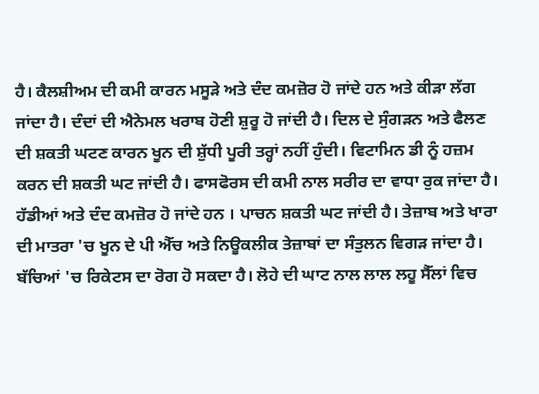ਹੈ। ਕੈਲਸ਼ੀਅਮ ਦੀ ਕਮੀ ਕਾਰਨ ਮਸੂੜੇ ਅਤੇ ਦੰਦ ਕਮਜ਼ੋਰ ਹੋ ਜਾਂਦੇ ਹਨ ਅਤੇ ਕੀੜਾ ਲੱਗ ਜਾਂਦਾ ਹੈ। ਦੰਦਾਂ ਦੀ ਐਨੇਮਲ ਖਰਾਬ ਹੋਣੀ ਸ਼ੁਰੂ ਹੋ ਜਾਂਦੀ ਹੈ। ਦਿਲ ਦੇ ਸੁੰਗੜਨ ਅਤੇ ਫੈਲਣ ਦੀ ਸ਼ਕਤੀ ਘਟਣ ਕਾਰਨ ਖੂਨ ਦੀ ਸ਼ੁੱਧੀ ਪੂਰੀ ਤਰ੍ਹਾਂ ਨਹੀਂ ਹੁੰਦੀ। ਵਿਟਾਮਿਨ ਡੀ ਨੂੰ ਹਜ਼ਮ ਕਰਨ ਦੀ ਸ਼ਕਤੀ ਘਟ ਜਾਂਦੀ ਹੈ। ਫਾਸਫੋਰਸ ਦੀ ਕਮੀ ਨਾਲ ਸਰੀਰ ਦਾ ਵਾਧਾ ਰੁਕ ਜਾਂਦਾ ਹੈ। ਹੱਡੀਆਂ ਅਤੇ ਦੰਦ ਕਮਜ਼ੋਰ ਹੋ ਜਾਂਦੇ ਹਨ । ਪਾਚਨ ਸ਼ਕਤੀ ਘਟ ਜਾਂਦੀ ਹੈ। ਤੇਜ਼ਾਬ ਅਤੇ ਖਾਰਾ ਦੀ ਮਾਤਰਾ 'ਚ ਖੂਨ ਦੇ ਪੀ ਐੱਚ ਅਤੇ ਨਿਊਕਲੀਕ ਤੇਜ਼ਾਬਾਂ ਦਾ ਸੰਤੁਲਨ ਵਿਗੜ ਜਾਂਦਾ ਹੈ। ਬੱਚਿਆਂ 'ਚ ਰਿਕੇਟਸ ਦਾ ਰੋਗ ਹੋ ਸਕਦਾ ਹੈ। ਲੋਹੇ ਦੀ ਘਾਟ ਨਾਲ ਲਾਲ ਲਹੂ ਸੈੱਲਾਂ ਵਿਚ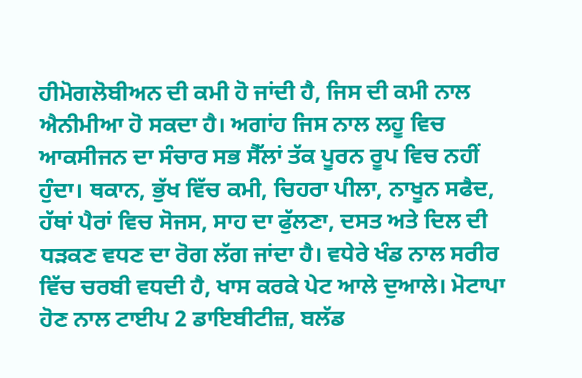ਹੀਮੋਗਲੋਬੀਅਨ ਦੀ ਕਮੀ ਹੋ ਜਾਂਦੀ ਹੈ, ਜਿਸ ਦੀ ਕਮੀ ਨਾਲ ਐਨੀਮੀਆ ਹੋ ਸਕਦਾ ਹੈ। ਅਗਾਂਹ ਜਿਸ ਨਾਲ ਲਹੂ ਵਿਚ ਆਕਸੀਜਨ ਦਾ ਸੰਚਾਰ ਸਭ ਸੈੱਲਾਂ ਤੱਕ ਪੂਰਨ ਰੂਪ ਵਿਚ ਨਹੀਂ ਹੁੰਦਾ। ਥਕਾਨ, ਭੁੱਖ ਵਿੱਚ ਕਮੀ, ਚਿਹਰਾ ਪੀਲਾ, ਨਾਖੂਨ ਸਫੈਦ, ਹੱਥਾਂ ਪੈਰਾਂ ਵਿਚ ਸੋਜਸ, ਸਾਹ ਦਾ ਫੁੱਲਣਾ, ਦਸਤ ਅਤੇ ਦਿਲ ਦੀ ਧੜਕਣ ਵਧਣ ਦਾ ਰੋਗ ਲੱਗ ਜਾਂਦਾ ਹੈ। ਵਧੇਰੇ ਖੰਡ ਨਾਲ ਸਰੀਰ ਵਿੱਚ ਚਰਬੀ ਵਧਦੀ ਹੈ, ਖਾਸ ਕਰਕੇ ਪੇਟ ਆਲੇ ਦੁਆਲੇ। ਮੋਟਾਪਾ ਹੋਣ ਨਾਲ ਟਾਈਪ 2 ਡਾਇਬੀਟੀਜ਼, ਬਲੱਡ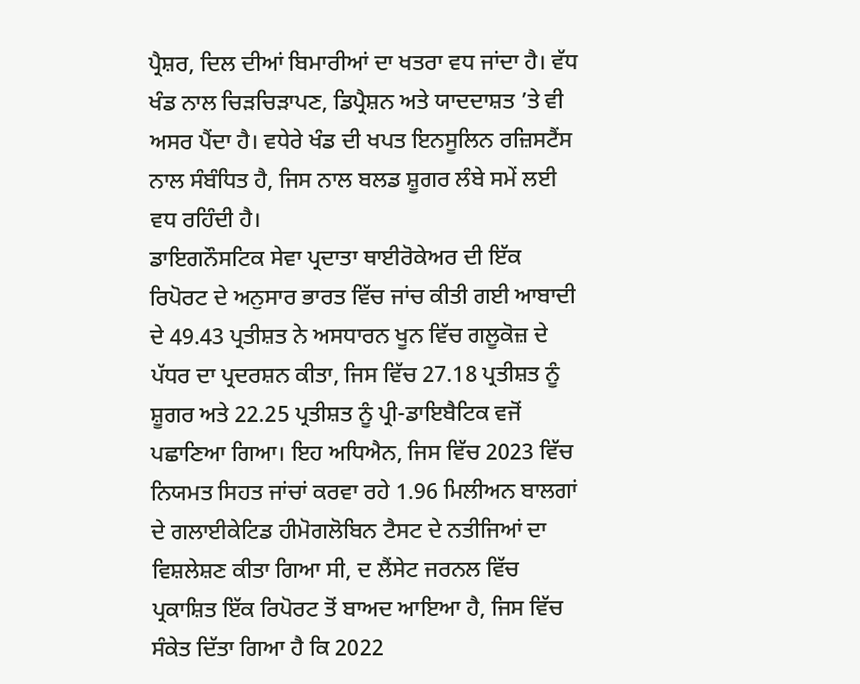ਪ੍ਰੈਸ਼ਰ, ਦਿਲ ਦੀਆਂ ਬਿਮਾਰੀਆਂ ਦਾ ਖਤਰਾ ਵਧ ਜਾਂਦਾ ਹੈ। ਵੱਧ ਖੰਡ ਨਾਲ ਚਿੜਚਿੜਾਪਣ, ਡਿਪ੍ਰੈਸ਼ਨ ਅਤੇ ਯਾਦਦਾਸ਼ਤ ’ਤੇ ਵੀ ਅਸਰ ਪੈਂਦਾ ਹੈ। ਵਧੇਰੇ ਖੰਡ ਦੀ ਖਪਤ ਇਨਸੂਲਿਨ ਰਜ਼ਿਸਟੈਂਸ ਨਾਲ ਸੰਬੰਧਿਤ ਹੈ, ਜਿਸ ਨਾਲ ਬਲਡ ਸ਼ੂਗਰ ਲੰਬੇ ਸਮੇਂ ਲਈ ਵਧ ਰਹਿੰਦੀ ਹੈ।
ਡਾਇਗਨੌਸਟਿਕ ਸੇਵਾ ਪ੍ਰਦਾਤਾ ਥਾਈਰੋਕੇਅਰ ਦੀ ਇੱਕ ਰਿਪੋਰਟ ਦੇ ਅਨੁਸਾਰ ਭਾਰਤ ਵਿੱਚ ਜਾਂਚ ਕੀਤੀ ਗਈ ਆਬਾਦੀ ਦੇ 49.43 ਪ੍ਰਤੀਸ਼ਤ ਨੇ ਅਸਧਾਰਨ ਖੂਨ ਵਿੱਚ ਗਲੂਕੋਜ਼ ਦੇ ਪੱਧਰ ਦਾ ਪ੍ਰਦਰਸ਼ਨ ਕੀਤਾ, ਜਿਸ ਵਿੱਚ 27.18 ਪ੍ਰਤੀਸ਼ਤ ਨੂੰ ਸ਼ੂਗਰ ਅਤੇ 22.25 ਪ੍ਰਤੀਸ਼ਤ ਨੂੰ ਪ੍ਰੀ-ਡਾਇਬੈਟਿਕ ਵਜੋਂ ਪਛਾਣਿਆ ਗਿਆ। ਇਹ ਅਧਿਐਨ, ਜਿਸ ਵਿੱਚ 2023 ਵਿੱਚ ਨਿਯਮਤ ਸਿਹਤ ਜਾਂਚਾਂ ਕਰਵਾ ਰਹੇ 1.96 ਮਿਲੀਅਨ ਬਾਲਗਾਂ ਦੇ ਗਲਾਈਕੇਟਿਡ ਹੀਮੋਗਲੋਬਿਨ ਟੈਸਟ ਦੇ ਨਤੀਜਿਆਂ ਦਾ ਵਿਸ਼ਲੇਸ਼ਣ ਕੀਤਾ ਗਿਆ ਸੀ, ਦ ਲੈਂਸੇਟ ਜਰਨਲ ਵਿੱਚ ਪ੍ਰਕਾਸ਼ਿਤ ਇੱਕ ਰਿਪੋਰਟ ਤੋਂ ਬਾਅਦ ਆਇਆ ਹੈ, ਜਿਸ ਵਿੱਚ ਸੰਕੇਤ ਦਿੱਤਾ ਗਿਆ ਹੈ ਕਿ 2022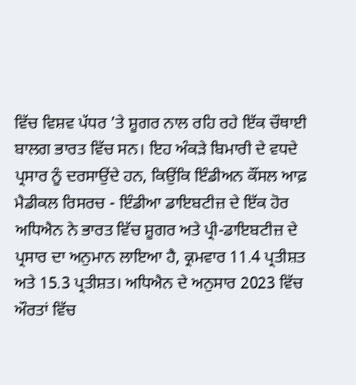ਵਿੱਚ ਵਿਸ਼ਵ ਪੱਧਰ ’ਤੇ ਸ਼ੂਗਰ ਨਾਲ ਰਹਿ ਰਹੇ ਇੱਕ ਚੌਥਾਈ ਬਾਲਗ ਭਾਰਤ ਵਿੱਚ ਸਨ। ਇਹ ਅੰਕੜੇ ਬਿਮਾਰੀ ਦੇ ਵਧਦੇ ਪ੍ਰਸਾਰ ਨੂੰ ਦਰਸਾਉਂਦੇ ਹਨ, ਕਿਉਂਕਿ ਇੰਡੀਅਨ ਕੌਂਸਲ ਆਫ਼ ਮੈਡੀਕਲ ਰਿਸਰਚ - ਇੰਡੀਆ ਡਾਇਬਟੀਜ਼ ਦੇ ਇੱਕ ਹੋਰ ਅਧਿਐਨ ਨੇ ਭਾਰਤ ਵਿੱਚ ਸ਼ੂਗਰ ਅਤੇ ਪ੍ਰੀ-ਡਾਇਬਟੀਜ਼ ਦੇ ਪ੍ਰਸਾਰ ਦਾ ਅਨੁਮਾਨ ਲਾਇਆ ਹੈ, ਕ੍ਰਮਵਾਰ 11.4 ਪ੍ਰਤੀਸ਼ਤ ਅਤੇ 15.3 ਪ੍ਰਤੀਸ਼ਤ। ਅਧਿਐਨ ਦੇ ਅਨੁਸਾਰ 2023 ਵਿੱਚ ਔਰਤਾਂ ਵਿੱਚ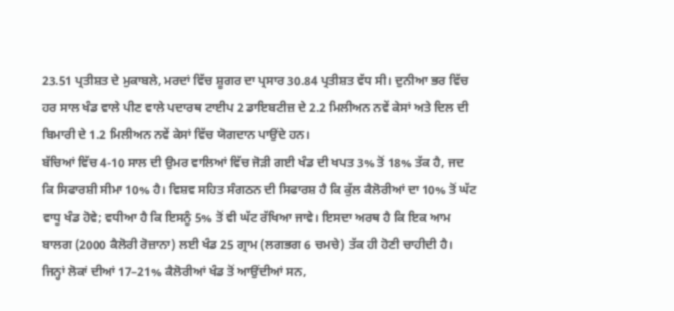23.51 ਪ੍ਰਤੀਸ਼ਤ ਦੇ ਮੁਕਾਬਲੇ, ਮਰਦਾਂ ਵਿੱਚ ਸ਼ੂਗਰ ਦਾ ਪ੍ਰਸਾਰ 30.84 ਪ੍ਰਤੀਸ਼ਤ ਵੱਧ ਸੀ। ਦੁਨੀਆ ਭਰ ਵਿੱਚ ਹਰ ਸਾਲ ਖੰਡ ਵਾਲੇ ਪੀਣ ਵਾਲੇ ਪਦਾਰਥ ਟਾਈਪ 2 ਡਾਇਬਟੀਜ਼ ਦੇ 2.2 ਮਿਲੀਅਨ ਨਵੇਂ ਕੇਸਾਂ ਅਤੇ ਦਿਲ ਦੀ ਬਿਮਾਰੀ ਦੇ 1.2 ਮਿਲੀਅਨ ਨਵੇਂ ਕੇਸਾਂ ਵਿੱਚ ਯੋਗਦਾਨ ਪਾਉਂਦੇ ਹਨ।
ਬੱਚਿਆਂ ਵਿੱਚ 4-10 ਸਾਲ ਦੀ ਉਮਰ ਵਾਲਿਆਂ ਵਿੱਚ ਜੋੜੀ ਗਈ ਖੰਡ ਦੀ ਖਪਤ 3% ਤੋਂ 18% ਤੱਕ ਹੈ, ਜਦ ਕਿ ਸਿਫਾਰਸ਼ੀ ਸੀਮਾ 10% ਹੈ। ਵਿਸ਼ਵ ਸਹਿਤ ਸੰਗਠਨ ਦੀ ਸਿਫਾਰਸ਼ ਹੈ ਕਿ ਕੁੱਲ ਕੈਲੋਰੀਆਂ ਦਾ 10% ਤੋਂ ਘੱਟ ਵਾਧੂ ਖੰਡ ਹੋਵੇ; ਵਧੀਆ ਹੈ ਕਿ ਇਸਨੂੰ 5% ਤੋਂ ਵੀ ਘੱਟ ਰੱਖਿਆ ਜਾਵੇ। ਇਸਦਾ ਅਰਥ ਹੈ ਕਿ ਇਕ ਆਮ ਬਾਲਗ (2000 ਕੈਲੋਰੀ ਰੋਜ਼ਾਨਾ) ਲਈ ਖੰਡ 25 ਗ੍ਰਾਮ (ਲਗਭਗ 6 ਚਮਚੇ) ਤੱਕ ਹੀ ਹੋਣੀ ਚਾਹੀਦੀ ਹੈ। ਜਿਨ੍ਹਾਂ ਲੋਕਾਂ ਦੀਆਂ 17–21% ਕੈਲੋਰੀਆਂ ਖੰਡ ਤੋਂ ਆਉਂਦੀਆਂ ਸਨ,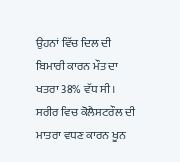ਉਹਨਾਂ ਵਿੱਚ ਦਿਲ ਦੀ ਬਿਮਾਰੀ ਕਾਰਨ ਮੌਤ ਦਾ ਖਤਰਾ 38% ਵੱਧ ਸੀ।
ਸਰੀਰ ਵਿਚ ਕੋਲੈਸਟਰੌਲ ਦੀ ਮਾਤਰਾ ਵਧਣ ਕਾਰਨ ਖੂਨ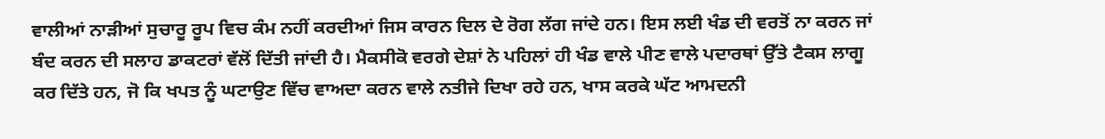ਵਾਲੀਆਂ ਨਾੜੀਆਂ ਸੁਚਾਰੂ ਰੂਪ ਵਿਚ ਕੰਮ ਨਹੀਂ ਕਰਦੀਆਂ ਜਿਸ ਕਾਰਨ ਦਿਲ ਦੇ ਰੋਗ ਲੱਗ ਜਾਂਦੇ ਹਨ। ਇਸ ਲਈ ਖੰਡ ਦੀ ਵਰਤੋਂ ਨਾ ਕਰਨ ਜਾਂ ਬੰਦ ਕਰਨ ਦੀ ਸਲਾਹ ਡਾਕਟਰਾਂ ਵੱਲੋਂ ਦਿੱਤੀ ਜਾਂਦੀ ਹੈ। ਮੈਕਸੀਕੋ ਵਰਗੇ ਦੇਸ਼ਾਂ ਨੇ ਪਹਿਲਾਂ ਹੀ ਖੰਡ ਵਾਲੇ ਪੀਣ ਵਾਲੇ ਪਦਾਰਥਾਂ ਉੱਤੇ ਟੈਕਸ ਲਾਗੂ ਕਰ ਦਿੱਤੇ ਹਨ, ਜੋ ਕਿ ਖਪਤ ਨੂੰ ਘਟਾਉਣ ਵਿੱਚ ਵਾਅਦਾ ਕਰਨ ਵਾਲੇ ਨਤੀਜੇ ਦਿਖਾ ਰਹੇ ਹਨ, ਖਾਸ ਕਰਕੇ ਘੱਟ ਆਮਦਨੀ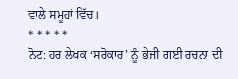ਵਾਲੇ ਸਮੂਹਾਂ ਵਿੱਚ।
* * * * *
ਨੋਟ: ਹਰ ਲੇਖਕ ‘ਸਰੋਕਾਰ’ ਨੂੰ ਭੇਜੀ ਗਈ ਰਚਨਾ ਦੀ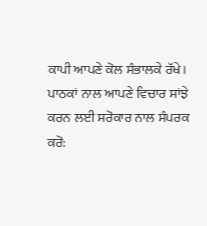ਕਾਪੀ ਆਪਣੇ ਕੋਲ ਸੰਭਾਲਕੇ ਰੱਖੇ।
ਪਾਠਕਾਂ ਨਾਲ ਆਪਣੇ ਵਿਚਾਰ ਸਾਂਝੇ ਕਰਨ ਲਈ ਸਰੋਕਾਰ ਨਾਲ ਸੰਪਰਕ ਕਰੋ: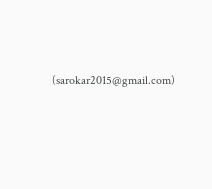(sarokar2015@gmail.com)